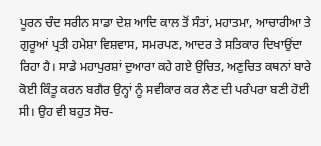ਪੂਰਨ ਚੰਦ ਸਰੀਨ ਸਾਡਾ ਦੇਸ਼ ਆਦਿ ਕਾਲ ਤੋਂ ਸੰਤਾਂ, ਮਹਾਤਮਾ, ਆਚਾਰੀਆ ਤੇ ਗੁਰੂਆਂ ਪ੍ਰਤੀ ਹਮੇਸ਼ਾ ਵਿਸ਼ਵਾਸ, ਸਮਰਪਣ, ਆਦਰ ਤੇ ਸਤਿਕਾਰ ਦਿਖਾਉਂਦਾ ਰਿਹਾ ਹੈ। ਸਾਡੇ ਮਹਾਪੁਰਸ਼ਾਂ ਦੁਆਰਾ ਕਹੇ ਗਏ ਉਚਿਤ, ਅਣੁਚਿਤ ਕਥਨਾਂ ਬਾਰੇ ਕੋਈ ਕਿੰਤੂ ਕਰਨ ਬਗੈਰ ਉਨ੍ਹਾਂ ਨੂੰ ਸਵੀਕਾਰ ਕਰ ਲੈਣ ਦੀ ਪਰੰਪਰਾ ਬਣੀ ਹੋਈ ਸੀ। ਉਹ ਵੀ ਬਹੁਤ ਸੋਚ-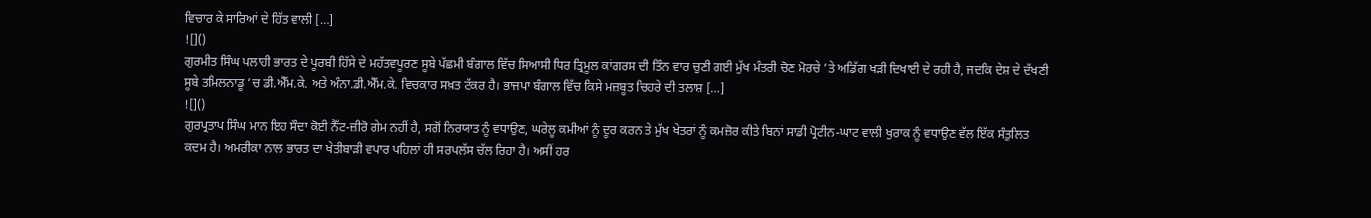ਵਿਚਾਰ ਕੇ ਸਾਰਿਆਂ ਦੇ ਹਿੱਤ ਵਾਲੀ […]
![]()
ਗੁਰਮੀਤ ਸਿੰਘ ਪਲਾਹੀ ਭਾਰਤ ਦੇ ਪੂਰਬੀ ਹਿੱਸੇ ਦੇ ਮਹੱਤਵਪੂਰਣ ਸੂਬੇ ਪੱਛਮੀ ਬੰਗਾਲ ਵਿੱਚ ਸਿਆਸੀ ਧਿਰ ਤ੍ਰਿਮੂਲ ਕਾਂਗਰਸ ਦੀ ਤਿੰਨ ਵਾਰ ਚੁਣੀ ਗਈ ਮੁੱਖ ਮੰਤਰੀ ਚੋਣ ਮੋਰਚੇ ’ਤੇ ਅਡਿੱਗ ਖੜੀ ਦਿਖਾਈ ਦੇ ਰਹੀ ਹੈ, ਜਦਕਿ ਦੇਸ਼ ਦੇ ਦੱਖਣੀ ਸੂਬੇ ਤਮਿਲਨਾਡੂ ’ਚ ਡੀ.ਐੱਮ.ਕੇ. ਅਤੇ ਅੰਨਾ.ਡੀ.ਐੱਮ.ਕੇ. ਵਿਚਕਾਰ ਸਖ਼ਤ ਟੱਕਰ ਹੈ। ਭਾਜਪਾ ਬੰਗਾਲ ਵਿੱਚ ਕਿਸੇ ਮਜ਼ਬੂਤ ਚਿਹਰੇ ਦੀ ਤਲਾਸ਼ […]
![]()
ਗੁਰਪ੍ਰਤਾਪ ਸਿੰਘ ਮਾਨ ਇਹ ਸੌਦਾ ਕੋਈ ਨੈੱਟ-ਜ਼ੀਰੋ ਗੇਮ ਨਹੀਂ ਹੈ, ਸਗੋਂ ਨਿਰਯਾਤ ਨੂੰ ਵਧਾਉਣ, ਘਰੇਲੂ ਕਮੀਆਂ ਨੂੰ ਦੂਰ ਕਰਨ ਤੇ ਮੁੱਖ ਖੇਤਰਾਂ ਨੂੰ ਕਮਜ਼ੋਰ ਕੀਤੇ ਬਿਨਾਂ ਸਾਡੀ ਪ੍ਰੋਟੀਨ-ਘਾਟ ਵਾਲੀ ਖੁਰਾਕ ਨੂੰ ਵਧਾਉਣ ਵੱਲ ਇੱਕ ਸੰਤੁਲਿਤ ਕਦਮ ਹੈ। ਅਮਰੀਕਾ ਨਾਲ ਭਾਰਤ ਦਾ ਖੇਤੀਬਾੜੀ ਵਪਾਰ ਪਹਿਲਾਂ ਹੀ ਸਰਪਲੱਸ ਚੱਲ ਰਿਹਾ ਹੈ। ਅਸੀਂ ਹਰ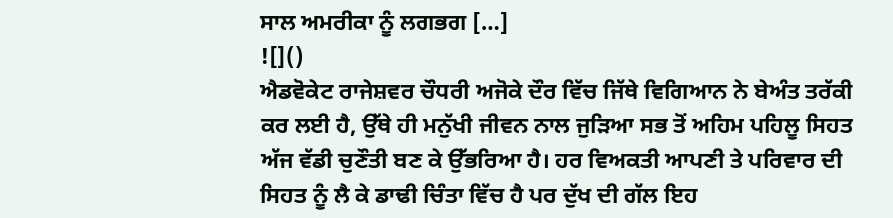ਸਾਲ ਅਮਰੀਕਾ ਨੂੰ ਲਗਭਗ […]
![]()
ਐਡਵੋਕੇਟ ਰਾਜੇਸ਼ਵਰ ਚੌਧਰੀ ਅਜੋਕੇ ਦੌਰ ਵਿੱਚ ਜਿੱਥੇ ਵਿਗਿਆਨ ਨੇ ਬੇਅੰਤ ਤਰੱਕੀ ਕਰ ਲਈ ਹੈ, ਉੱਥੇ ਹੀ ਮਨੁੱਖੀ ਜੀਵਨ ਨਾਲ ਜੁੜਿਆ ਸਭ ਤੋਂ ਅਹਿਮ ਪਹਿਲੂ ਸਿਹਤ ਅੱਜ ਵੱਡੀ ਚੁਣੌਤੀ ਬਣ ਕੇ ਉੱਭਰਿਆ ਹੈ। ਹਰ ਵਿਅਕਤੀ ਆਪਣੀ ਤੇ ਪਰਿਵਾਰ ਦੀ ਸਿਹਤ ਨੂੰ ਲੈ ਕੇ ਡਾਢੀ ਚਿੰਤਾ ਵਿੱਚ ਹੈ ਪਰ ਦੁੱਖ ਦੀ ਗੱਲ ਇਹ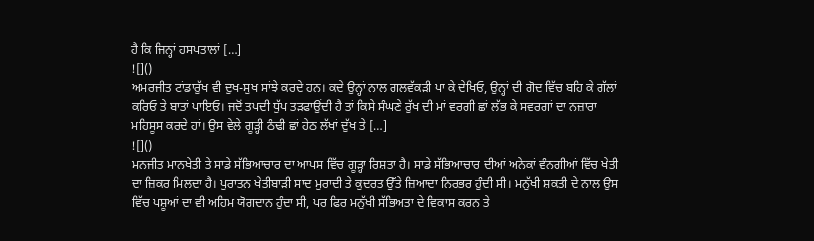ਹੈ ਕਿ ਜਿਨ੍ਹਾਂ ਹਸਪਤਾਲਾਂ […]
![]()
ਅਮਰਜੀਤ ਟਾਂਡਾਰੁੱਖ ਵੀ ਦੁਖ-ਸੁਖ ਸਾਂਝੇ ਕਰਦੇ ਹਨ। ਕਦੇ ਉਨ੍ਹਾਂ ਨਾਲ ਗਲਵੱਕੜੀ ਪਾ ਕੇ ਦੇਖਿਓ, ਉਨ੍ਹਾਂ ਦੀ ਗੋਦ ਵਿੱਚ ਬਹਿ ਕੇ ਗੱਲਾਂ ਕਰਿਓ ਤੇ ਬਾਤਾਂ ਪਾਇਓ। ਜਦੋਂ ਤਪਦੀ ਧੁੱਪ ਤੜਫਾਉਂਦੀ ਹੈ ਤਾਂ ਕਿਸੇ ਸੰਘਣੇ ਰੁੱਖ ਦੀ ਮਾਂ ਵਰਗੀ ਛਾਂ ਲੱਭ ਕੇ ਸਵਰਗਾਂ ਦਾ ਨਜ਼ਾਰਾ ਮਹਿਸੂਸ ਕਰਦੇ ਹਾਂ। ਉਸ ਵੇਲੇ ਗੂੜ੍ਹੀ ਠੰਢੀ ਛਾਂ ਹੇਠ ਲੱਖਾਂ ਦੁੱਖ ਤੇ […]
![]()
ਮਨਜੀਤ ਮਾਨਖੇਤੀ ਤੇ ਸਾਡੇ ਸੱਭਿਆਚਾਰ ਦਾ ਆਪਸ ਵਿੱਚ ਗੂੜ੍ਹਾ ਰਿਸ਼ਤਾ ਹੈ। ਸਾਡੇ ਸੱਭਿਆਚਾਰ ਦੀਆਂ ਅਨੇਕਾਂ ਵੰਨਗੀਆਂ ਵਿੱਚ ਖੇਤੀ ਦਾ ਜ਼ਿਕਰ ਮਿਲਦਾ ਹੈ। ਪੁਰਾਤਨ ਖੇਤੀਬਾੜੀ ਸਾਦ ਮੁਰਾਦੀ ਤੇ ਕੁਦਰਤ ਉੱਤੇ ਜ਼ਿਆਦਾ ਨਿਰਭਰ ਹੁੰਦੀ ਸੀ। ਮਨੁੱਖੀ ਸ਼ਕਤੀ ਦੇ ਨਾਲ ਉਸ ਵਿੱਚ ਪਸ਼ੂਆਂ ਦਾ ਵੀ ਅਹਿਮ ਯੋਗਦਾਨ ਹੁੰਦਾ ਸੀ, ਪਰ ਫਿਰ ਮਨੁੱਖੀ ਸੱਭਿਅਤਾ ਦੇ ਵਿਕਾਸ ਕਰਨ ਤੇ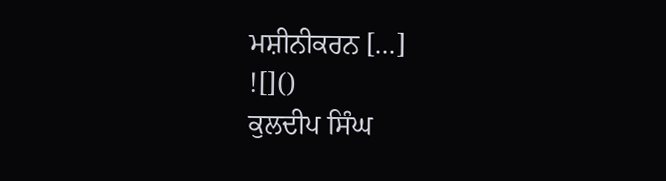ਮਸ਼ੀਨੀਕਰਨ […]
![]()
ਕੁਲਦੀਪ ਸਿੰਘ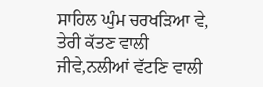ਸਾਹਿਲ ਘੁੰਮ ਚਰਖੜਿਆ ਵੇ, ਤੇਰੀ ਕੱਤਣ ਵਾਲੀ ਜੀਵੇ,ਨਲੀਆਂ ਵੱਟਣਿ ਵਾਲੀ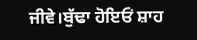ਜੀਵੇ।ਬੁੱਢਾ ਹੋਇਓਂ ਸ਼ਾਹ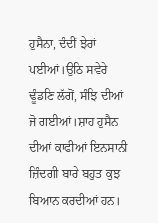ਹੁਸੈਨਾ, ਦੰਦੀਂ ਝੇਰਾਂ ਪਈਆਂ।ਉਠਿ ਸਵੇਰੇ ਢੂੰਡਣਿ ਲੱਗੋਂ, ਸੰਝਿ ਦੀਆਂ ਜੋ ਗਈਆਂ।ਸ਼ਾਹ ਹੁਸੈਨ ਦੀਆਂ ਕਾਫੀਆਂ ਇਨਸਾਨੀ ਜ਼ਿੰਦਗੀ ਬਾਰੇ ਬਹੁਤ ਕੁਝ ਬਿਆਨ ਕਰਦੀਆਂ ਹਨ।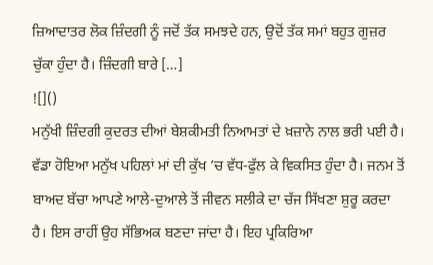ਜ਼ਿਆਦਾਤਰ ਲੋਕ ਜ਼ਿੰਦਗੀ ਨੂੰ ਜਦੋਂ ਤੱਕ ਸਮਝਦੇ ਹਨ, ਉਦੋਂ ਤੱਕ ਸਮਾਂ ਬਹੁਤ ਗੁਜ਼ਰ ਚੁੱਕਾ ਹੁੰਦਾ ਹੈ। ਜ਼ਿੰਦਗੀ ਬਾਰੇ […]
![]()
ਮਨੁੱਖੀ ਜ਼ਿੰਦਗੀ ਕੁਦਰਤ ਦੀਆਂ ਬੇਸ਼ਕੀਮਤੀ ਨਿਆਮਤਾਂ ਦੇ ਖ਼ਜ਼ਾਨੇ ਨਾਲ ਭਰੀ ਪਈ ਹੈ। ਵੱਡਾ ਹੋਇਆ ਮਨੁੱਖ ਪਹਿਲਾਂ ਮਾਂ ਦੀ ਕੁੱਖ ’ਚ ਵੱਧ-ਫੁੱਲ ਕੇ ਵਿਕਸਿਤ ਹੁੰਦਾ ਹੈ। ਜਨਮ ਤੋਂ ਬਾਅਦ ਬੱਚਾ ਆਪਣੇ ਆਲੇ-ਦੁਆਲੇ ਤੋਂ ਜੀਵਨ ਸਲੀਕੇ ਦਾ ਚੱਜ ਸਿੱਖਣਾ ਸ਼ੁਰੂ ਕਰਦਾ ਹੈ। ਇਸ ਰਾਹੀਂ ਉਹ ਸੱਭਿਅਕ ਬਣਦਾ ਜਾਂਦਾ ਹੈ। ਇਹ ਪ੍ਰਕਿਰਿਆ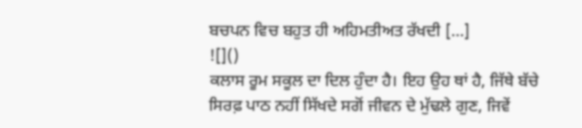ਬਚਪਨ ਵਿਚ ਬਹੁਤ ਹੀ ਅਹਿਮਤੀਅਤ ਰੱਖਦੀ […]
![]()
ਕਲਾਸ ਰੂਮ ਸਕੂਲ ਦਾ ਦਿਲ ਹੁੰਦਾ ਹੈ। ਇਹ ਉਹ ਥਾਂ ਹੈ, ਜਿੱਥੇ ਬੱਚੇ ਸਿਰਫ਼ ਪਾਠ ਨਹੀਂ ਸਿੱਖਦੇ ਸਗੋਂ ਜੀਵਨ ਦੇ ਮੁੱਢਲੇ ਗੁਣ, ਜਿਵੇਂ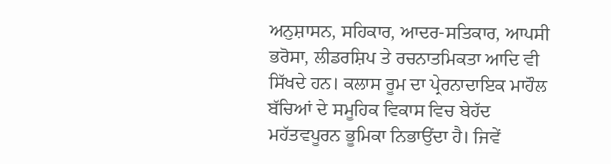ਅਨੁਸ਼ਾਸਨ, ਸਹਿਕਾਰ, ਆਦਰ-ਸਤਿਕਾਰ, ਆਪਸੀ ਭਰੋਸਾ, ਲੀਡਰਸ਼ਿਪ ਤੇ ਰਚਨਾਤਮਿਕਤਾ ਆਦਿ ਵੀ ਸਿੱਖਦੇ ਹਨ। ਕਲਾਸ ਰੂਮ ਦਾ ਪ੍ਰੇਰਨਾਦਾਇਕ ਮਾਹੌਲ ਬੱਚਿਆਂ ਦੇ ਸਮੂਹਿਕ ਵਿਕਾਸ ਵਿਚ ਬੇਹੱਦ ਮਹੱਤਵਪੂਰਨ ਭੂਮਿਕਾ ਨਿਭਾਉਂਦਾ ਹੈ। ਜਿਵੇਂ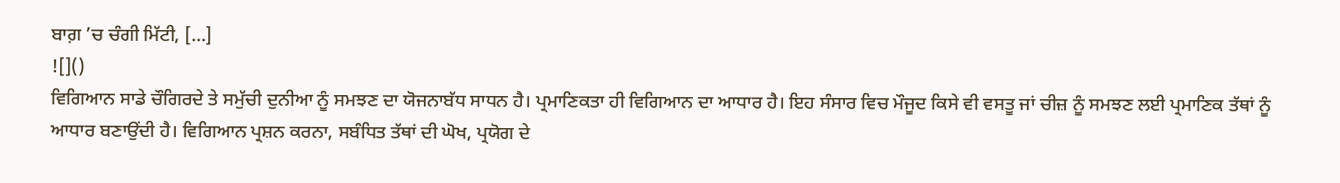ਬਾਗ਼ ’ਚ ਚੰਗੀ ਮਿੱਟੀ, […]
![]()
ਵਿਗਿਆਨ ਸਾਡੇ ਚੌਗਿਰਦੇ ਤੇ ਸਮੁੱਚੀ ਦੁਨੀਆ ਨੂੰ ਸਮਝਣ ਦਾ ਯੋਜਨਾਬੱਧ ਸਾਧਨ ਹੈ। ਪ੍ਰਮਾਣਿਕਤਾ ਹੀ ਵਿਗਿਆਨ ਦਾ ਆਧਾਰ ਹੈ। ਇਹ ਸੰਸਾਰ ਵਿਚ ਮੌਜੂਦ ਕਿਸੇ ਵੀ ਵਸਤੂ ਜਾਂ ਚੀਜ਼ ਨੂੰ ਸਮਝਣ ਲਈ ਪ੍ਰਮਾਣਿਕ ਤੱਥਾਂ ਨੂੰ ਆਧਾਰ ਬਣਾਉਂਦੀ ਹੈ। ਵਿਗਿਆਨ ਪ੍ਰਸ਼ਨ ਕਰਨਾ, ਸਬੰਧਿਤ ਤੱਥਾਂ ਦੀ ਘੋਖ, ਪ੍ਰਯੋਗ ਦੇ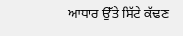ਆਧਾਰ ਉੱਤੇ ਸਿੱਟੇ ਕੱਢਣ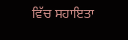ਵਿੱਚ ਸਹਾਇਤਾ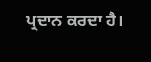ਪ੍ਰਦਾਨ ਕਰਦਾ ਹੈ।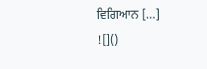ਵਿਗਿਆਨ […]
![]()